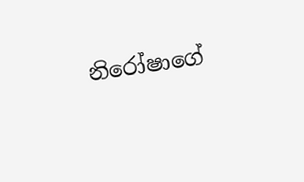නිරෝෂාගේ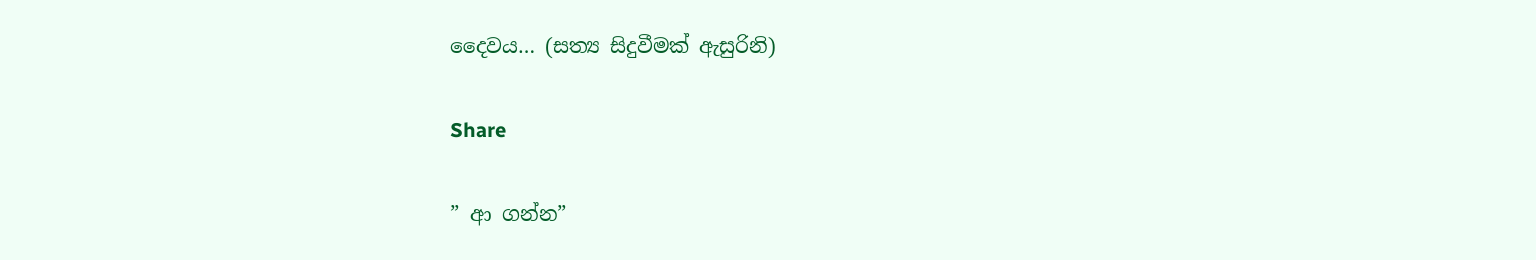දෛවය… (සත්‍ය සිදුවීමක් ඇසුරිනි)

Share

” ආ ගන්න”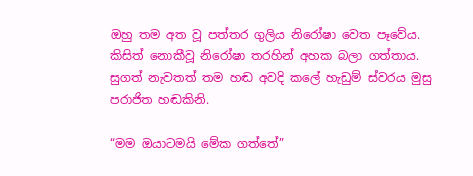ඔහු තම අත වූ පත්තර ගුලිය නිරෝෂා වෙත පෑවේය. කිසිත් නොකීවූ නිරෝෂා තරහින් අහක බලා ගත්තාය. සුගත් නැවතත් තම හඬ අවදි කලේ හැඩුම් ස්වරය මුසු පරාජිත හඬකිනි.

“මම ඔයාටමයි මේක ගත්තේ”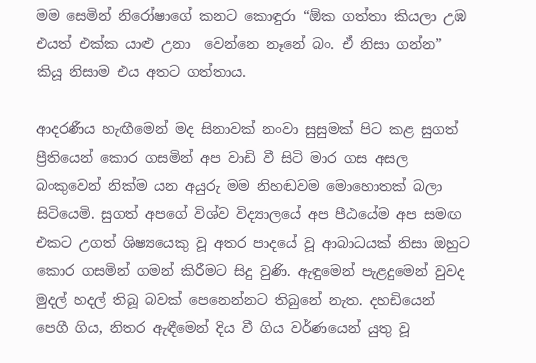මම සෙමින් නිරෝෂාගේ කනට කොඳුරා “ඕක ගත්තා කියලා උඹ එයත් එක්ක යාළු උනා  වෙන්නෙ නෑනේ බං. ඒ නිසා ගන්න” කියූ නිසාම එය අතට ගත්තාය.

ආදරණීය හැඟීමෙන් මද සිනාවක් නංවා සුසුමක් පිට කළ සුගත් ප්‍රීතියෙන් කොර ගසමින් අප වාඩි වී සිටි මාර ගස අසල බංකුවෙන් නික්ම යන අයුරු මම නිහඬවම මොහොතක් බලා සිටියෙමි. සුගත් අපගේ විශ්ව විද්‍යාලයේ අප පීඨයේම අප සමඟ එකට උගත් ශිෂ්‍යයෙකු වූ අතර පාදයේ වූ ආබාධයක් නිසා ඔහුට කොර ගසමින් ගමන් කිරීමට සිදු වුණි. ඇඳුමෙන් පැළදුමෙන් වුවද  මුදල් හදල් තිබූ බවක් පෙනෙන්නට තිබුනේ නැත. දහඩියෙන් පෙගී ගිය, නිතර ඇඳීමෙන් දිය වී ගිය වර්ණයෙන් යුතු වූ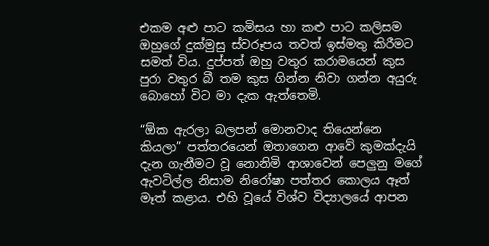එකම අළු පාට කමිසය හා කළු පාට කලිසම ඔහුගේ දුක්මුසු ස්වරූපය තවත් ඉස්මතු කිරීමට සමත් විය. දුප්පත් ඔහු වතුර කරාමයෙන් කුස පුරා වතුර බී තම කුස ගින්න නිවා ගන්න අයුරු බොහෝ විට මා දැක ඇත්තෙමි.

“ඕක ඇරලා බලපන් මොනවාද තියෙන්නෙ කියලා” පත්තරයෙන් ඔතාගෙන ආවේ කුමක්දැයි දැන ගැනීමට වූ නොනිමි ආශාවෙන් පෙලුනු මගේ ඇවටිල්ල නිසාම නිරෝෂා පත්තර කොලය ඈත් මෑත් කළාය. එහි වූයේ විශ්ව විද්‍යාලයේ ආපන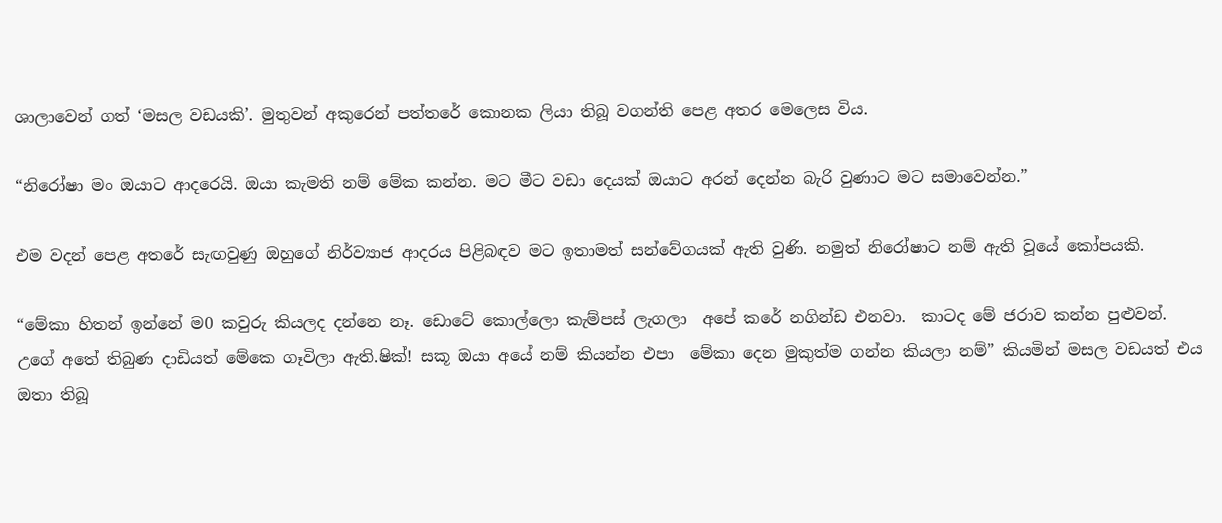ශාලාවෙන් ගත් ‘මසල වඩයකි’. මුතුවන් අකුරෙන් පත්තරේ කොනක ලියා තිබූ වගන්ති පෙළ අතර මෙලෙස විය.

“නිරෝෂා මං ඔයාට ආදරෙයි. ඔයා කැමති නම් මේක කන්න. මට මීට වඩා දෙයක් ඔයාට අරන් දෙන්න බැරි වුණාට මට සමාවෙන්න.”

එම වදන් පෙළ අතරේ සැඟවුණු ඔහුගේ නිර්ව්‍යාජ ආදරය පිළිබඳව මට ඉතාමත් සන්වේගයක් ඇති වුණි. නමුත් නිරෝෂාට නම් ඇති වූයේ කෝපයකි.

“මේකා හිතන් ඉන්නේ ම0 කවුරු කියලද දන්නෙ නෑ. ඩොටේ කොල්ලො කැම්පස් ලැගලා  අපේ කරේ නගින්ඩ එනවා.  කාටද මේ ජරාව කන්න පුළුවන්. උගේ අතේ තිබුණ දාඩියත් මේකෙ ගෑවිලා ඇති.ෂික්! සකූ ඔයා අයේ නම් කියන්න එපා  මේකා දෙන මුකුත්ම ගන්න කියලා නම්” කියමින් මසල වඩයත් එය ඔතා තිබූ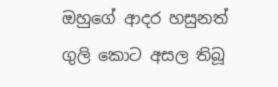ඔහුගේ ආදර හසුනත් ගුලි කොට අසල තිබූ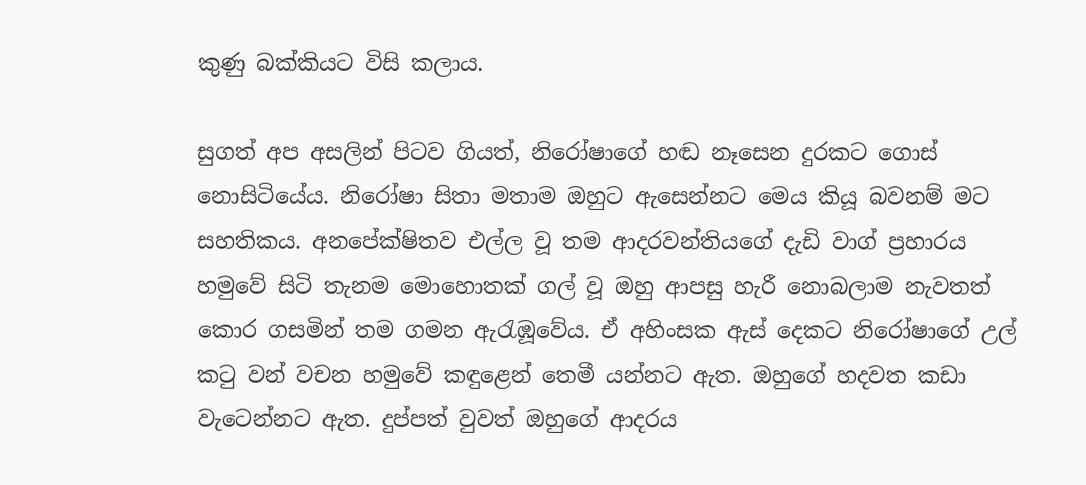කුණු බක්කියට විසි කලාය.

සුගත් අප අසලින් පිටව ගියත්, නිරෝෂාගේ හඬ නෑසෙන දුරකට ගොස් නොසිටියේය. නිරෝෂා සිතා මතාම ඔහුට ඇසෙන්නට මෙය කියූ බවනම් මට සහතිකය. අනපේක්ෂිතව එල්ල වූ තම ආදරවන්තියගේ දැඩි වාග් ප්‍රහාරය හමුවේ සිටි තැනම මොහොතක් ගල් වූ ඔහු ආපසු හැරී නොබලාම නැවතත් කොර ගසමින් තම ගමන ඇරැඹූවේය. ඒ අහිංසක ඇස් දෙකට නිරෝෂාගේ උල් කටු වන් වචන හමුවේ කඳුළෙන් තෙමී යන්නට ඇත. ඔහුගේ හදවත කඩා වැටෙන්නට ඇත. දුප්පත් වුවත් ඔහුගේ ආදරය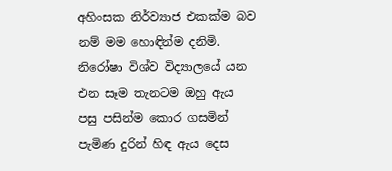අහිංසක නිර්ව්‍යාජ එකක්ම බව නම් මම හොඳින්ම දනිමි. නිරෝෂා විශ්ව විද්‍යාලයේ යන එන සෑම තැනටම ඔහු ඇය පසු පසින්ම කොර ගසමින් පැමිණ දුරින් හිඳ ඇය දෙස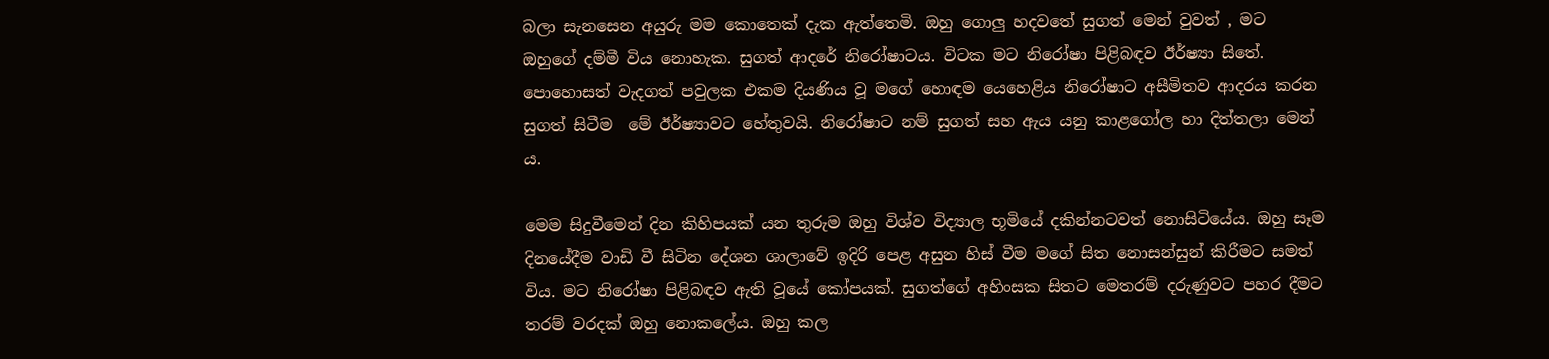බලා සැනසෙන අයුරු මම කොතෙක් දැක ඇත්තෙමි. ඔහු ගොලු හදවතේ සුගත් මෙන් වුවත් , මට ඔහුගේ දම්මී විය නොහැක. සුගත් ආදරේ නිරෝෂාටය. විටක මට නිරෝෂා පිළිබඳව ඊර්ෂ්‍යා සිතේ. පොහොසත් වැදගත් පවුලක එකම දියණිය වූ මගේ හොඳම යෙහෙළිය නිරෝෂාට අසීමිතව ආදරය කරන සුගත් සිටීම  මේ ඊර්ෂ්‍යාවට හේතුවයි. නිරෝෂාට නම් සුගත් සහ ඇය යනු කාළගෝල හා දිත්තලා මෙන් ය.

මෙම සිදුවීමෙන් දින කිහිපයක් යන තුරුම ඔහු විශ්ව විද්‍යාල භූමියේ දකින්නටවත් නොසිටියේය. ඔහු සෑම දිනයේදීම වාඩි වී සිටින දේශන ශාලාවේ ඉදිරි පෙළ අසුන හිස් වීම මගේ සිත නොසන්සුන් කිරීමට සමත් විය. මට නිරෝෂා පිළිබඳව ඇති වූයේ කෝපයක්. සුගත්ගේ අහිංසක සිතට මෙතරම් දරුණුවට පහර දීමට තරම් වරදක් ඔහු නොකලේය. ඔහු කල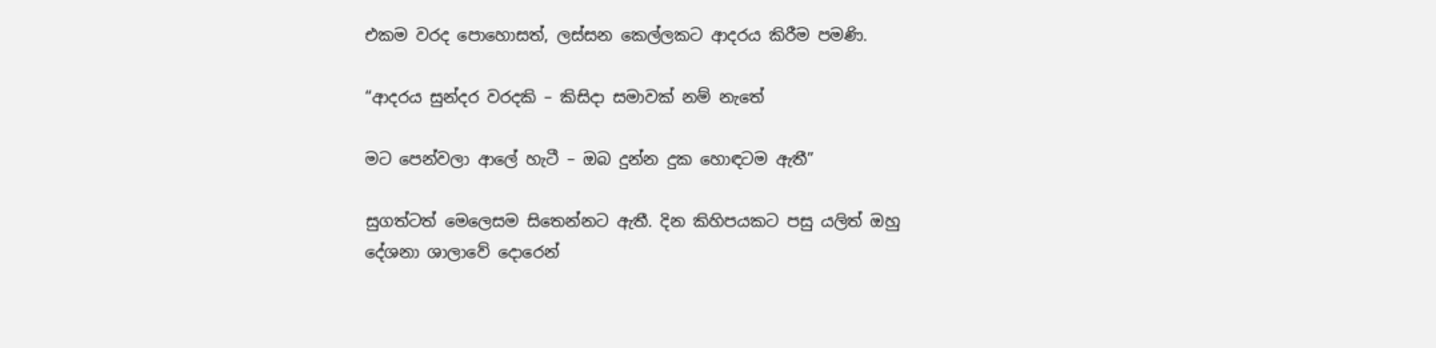එකම වරද පොහොසත්, ලස්සන කෙල්ලකට ආදරය කිරීම පමණි.

“ආදරය සුන්දර වරදකි – කිසිදා සමාවක් නම් නැතේ

මට පෙන්වලා ආලේ හැටී – ඔබ දුන්න දුක හොඳටම ඇතී”

සුගත්ටත් මෙලෙසම සිතෙන්නට ඇතී. දින කිහිපයකට පසු යලිත් ඔහු දේශනා ශාලාවේ දොරෙන්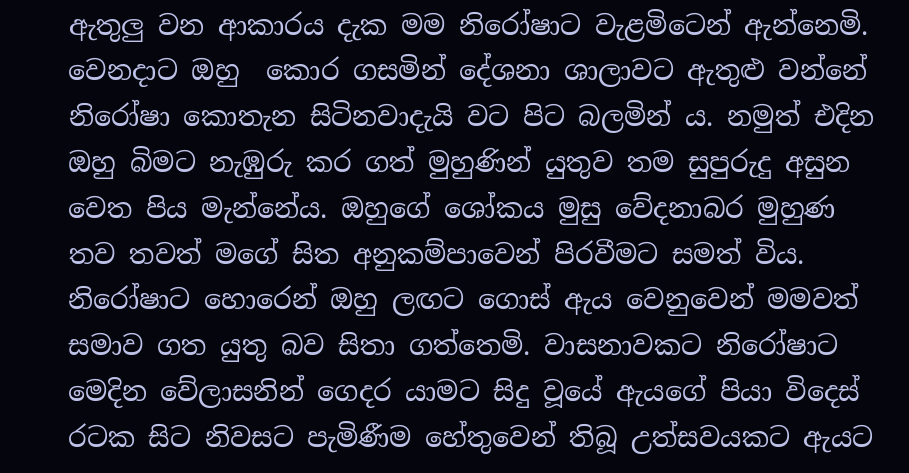ඇතුලු වන ආකාරය දැක මම නිරෝෂාට වැළමිටෙන් ඇන්නෙමි. වෙනදාට ඔහු  කොර ගසමින් දේශනා ශාලාවට ඇතුළු වන්නේ නිරෝෂා කොතැන සිටිනවාදැයි වට පිට බලමින්‍ ය. නමුත් එදින ඔහු බිමට නැඹුරු කර ගත් මුහුණින් යුතුව තම සුපුරුදු අසුන වෙත පිය මැන්නේය. ඔහුගේ ශෝකය මුසු වේදනාබර මුහුණ තව තවත් මගේ සිත අනුකම්පාවෙන් පිරවීමට සමත් විය. නිරෝෂාට හොරෙන් ඔහු ලඟට ගොස් ඇය වෙනුවෙන් මමවත් සමාව ගත යුතු බව සිතා ගත්තෙමි. වාසනාවකට නිරෝෂාට මෙදින වේලාසනින් ගෙදර යාමට සිදු වූයේ ඇයගේ පියා විදෙස් රටක සිට නිවසට පැමිණීම හේතුවෙන් තිබූ උත්සවයකට ඇයට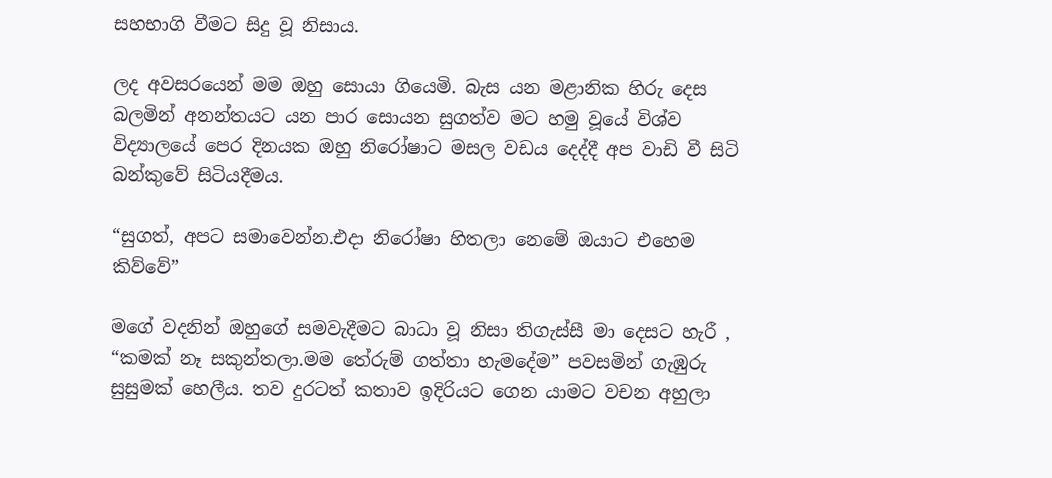සහභාගි වීමට සිදු වූ නිසාය.

ලද අවසරයෙන් මම ඔහු සොයා ගියෙමි. බැස යන මළානික හිරු දෙස බලමින් අනන්තයට යන පාර සොයන සුගත්ව මට හමු වූයේ විශ්ව විද්‍යාලයේ පෙර දිනයක ඔහු නිරෝෂාට මසල වඩය දෙද්දී අප වාඩි වී සිටි බන්කුවේ සිටියදීමය.

“සුගත්, අපට සමාවෙන්න.එදා නිරෝෂා හිතලා නෙමේ ඔයාට එහෙම කිව්වේ”

මගේ වදනින් ඔහුගේ සමවැදීමට බාධා වූ නිසා තිගැස්සී මා දෙසට හැරී , “කමක් නෑ සකුන්තලා.මම තේරුම් ගත්තා හැමදේම” පවසමින් ගැඹුරු සුසුමක් හෙලීය. තව දුරටත් කතාව ඉදිරියට ගෙන යාමට වචන අහුලා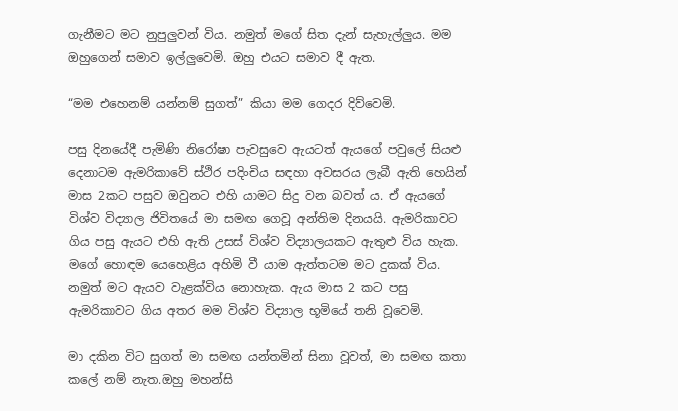ගැනීමට මට නුපුලුවන් විය. නමුත් මගේ සිත දැන් සැහැල්ලුය. මම ඔහුගෙන් සමාව ඉල්ලුවෙමි. ඔහු එයට සමාව දී ඇත.

“මම එහෙනම් යන්නම් සුගත්” කියා මම ගෙදර දිව්වෙමි.

පසු දිනයේදී පැමිණි නිරෝෂා පැවසුවෙ ඇයටත් ඇයගේ පවුලේ සියළු දෙනාටම ඇමරිකාවේ ස්ථිර පදිංචිය සඳහා අවසරය ලැබී ඇති හෙයින් මාස 2කට පසුව ඔවුනට එහි යාමට සිදු වන බවත්‍ ය. ඒ ඇයගේ විශ්ව විද්‍යාල ජිවිතයේ මා සමඟ ගෙවූ අන්තිම දිනයයි. ඇමරිකාවට ගිය පසු ඇයට එහි ඇති උසස් විශ්ව විද්‍යාලයකට ඇතුළු විය හැක. මගේ හොඳම යෙහෙළිය අහිමි වී යාම ඇත්තටම මට දුකක් විය. නමුත් මට ඇයව වැළක්විය නොහැක. ඇය මාස 2 කට පසු ඇමරිකාවට ගිය අතර මම විශ්ව විද්‍යාල භූමියේ තනි වූවෙමි.

මා දකින විට සුගත් මා සමඟ යන්තමින් සිනා වූවත්, මා සමඟ කතා කලේ නම් නැත.ඔහු මහන්සි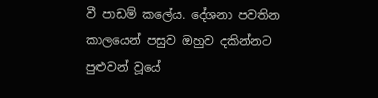වී පාඩම් කලේය. දේශනා පවතින කාලයෙන් පසුව ඔහුව දකින්නට පුළුවන් වූයේ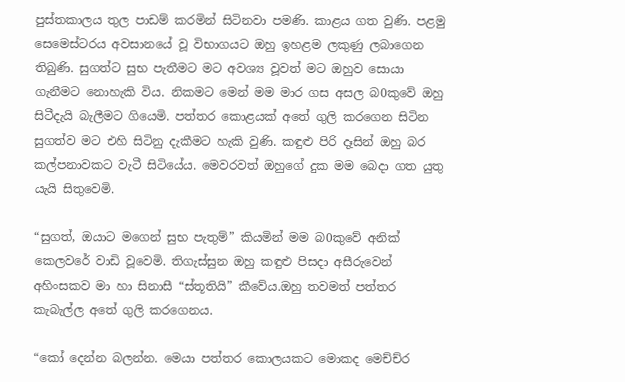පුස්තකාලය තුල පාඩම් කරමින් සිටිනවා පමණි. කාළය ගත වුණි. පළමු සෙමෙස්ටරය අවසානයේ වූ විභාගයට ඔහු ඉහළම ලකුණු ලබාගෙන තිබුණි. සුගත්ට සුභ පැතීමට මට අවශ්‍ය වූවත් මට ඔහුව සොයා ගැනීමට නොහැකි විය. නිකමට මෙන් මම මාර ගස අසල බ0කුවේ ඔහු සිටීදැයි බැලීමට ගියෙමි. පත්තර කොළයක් අතේ ගුලි කරගෙන සිටින සුගත්ව මට එහි සිටිනු දැකීමට හැකි වුණි. කඳුළු පිරි දෑසින් ඔහු බර කල්පනාවකට වැටී සිටියේය. මෙවරවත් ඔහුගේ දුක මම බෙදා ගත යුතු යැයි සිතුවෙමි.

“සුගත්, ඔයාට මගෙන් සුභ පැතුම්” කියමින් මම බ0කුවේ අනික් කෙලවරේ වාඩි වූවෙමි. තිගැස්සුන ඔහු කඳුළු පිසදා අසීරුවෙන් අහිංසකව මා හා සිනාසී “ස්තූතියි” කීවේය.ඔහු තවමත් පත්තර කැබැල්ල අතේ ගුලි කරගෙනය.

“කෝ දෙන්න බලන්න. මෙයා පත්තර කොලයකට මොකද මෙච්ච්ර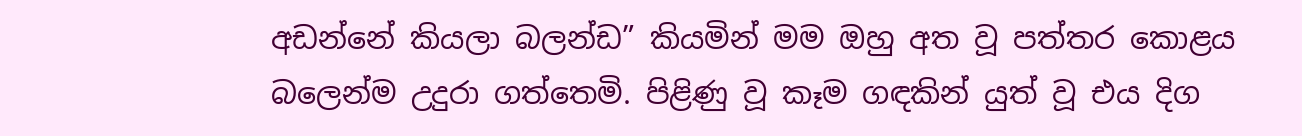අඩන්නේ කියලා බලන්ඩ” කියමින් මම ඔහු අත වූ පත්තර කොළය බලෙන්ම උදුරා ගත්තෙමි. පිළිණු වූ කෑම ගඳකින් යුත් වූ එය දිග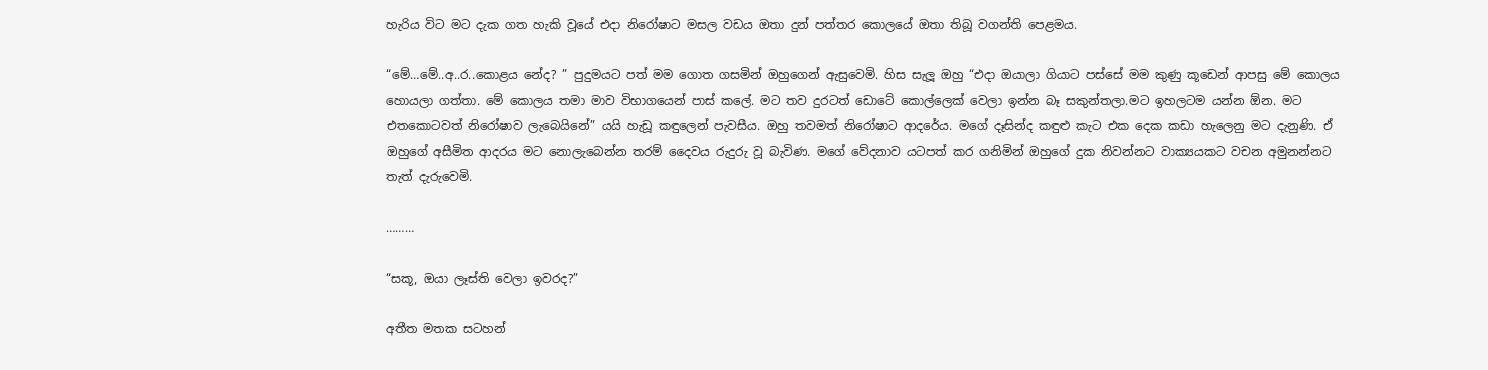හැරිය විට මට දැක ගත හැකි වූයේ එදා නිරෝෂාට මසල වඩය ඔතා දුන් පත්තර කොලයේ ඔතා තිබූ වගන්ති පෙළමය.

“මේ…මේ..අ..ර..කොළය නේද? ” පුදුමයට පත් මම ගොත ගසමින් ඔහුගෙන් ඇසුවෙමි. හිස සැලූ ඔහු “එදා ඔයාලා ගියාට පස්සේ මම කුණු කූඩෙන් ආපසු මේ කොලය හොයලා ගත්තා. මේ කොලය තමා මාව විභාගයෙන් පාස් කලේ. මට තව දුරටත් ඩොටේ කොල්ලෙක් වෙලා ඉන්න බෑ සකුන්තලා.මට ඉහලටම යන්න ඕන. මට එතකොටවත් නිරෝෂාව ලැබෙයිනේ” යයි හැඩූ කඳුලෙන් පැවසීය. ඔහු තවමත් නිරෝෂාට ආදරේය. මගේ දෑසින්ද කඳුළු කැට එක දෙක කඩා හැලෙනු මට දැනුණි. ඒ ඔහුගේ අසීමිත ආදරය මට නොලැබෙන්න තරම් දෛවය රුදුරු වූ බැවිණ. මගේ වේදනාව යටපත් කර ගනිමින් ඔහුගේ දුක නිවන්නට වාක්‍යයකට වචන අමුනන්නට තැත් දැරුවෙමි.

………

“සකූ, ඔයා ලෑස්ති වෙලා ඉවරද?”

අතීත මතක සටහන්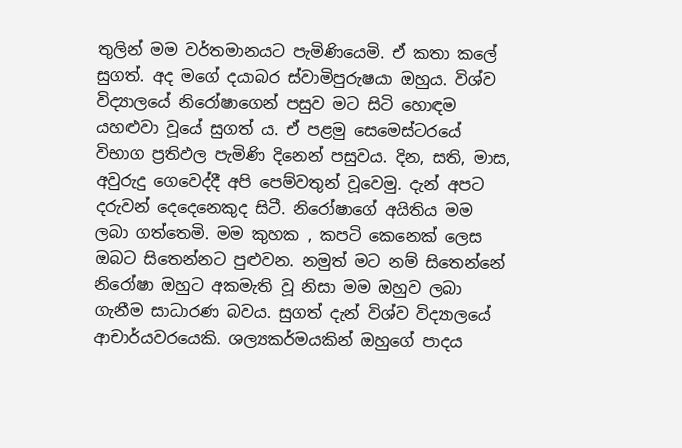තුලින් මම වර්තමානයට පැමිණියෙමි. ඒ කතා කලේ සුගත්. අද මගේ දයාබර ස්වාමිපුරුෂයා ඔහුය. විශ්ව විද්‍යාලයේ නිරෝෂාගෙන් පසුව මට සිටි හොඳම යහළුවා වූයේ සුගත්‍ ය. ඒ පළමු සෙමෙස්ටරයේ විභාග ප්‍රතිඵල පැමිණි දිනෙන් පසුවය. දින, සති, මාස, අවුරුදු ගෙවෙද්දී අපි පෙම්වතුන් වූවෙමු. දැන් අපට දරුවන් දෙදෙනෙකුද සිටී. නිරෝෂාගේ අයිතිය මම ලබා ගත්තෙමි. මම කුහක , කපටි කෙනෙක් ලෙස ඔබට සිතෙන්නට පුළුවන. නමුත් මට නම් සිතෙන්නේ නිරෝෂා ඔහුට අකමැති වූ නිසා මම ඔහුව ලබා ගැනීම සාධාරණ බවය. සුගත් දැන් විශ්ව විද්‍යාලයේ ආචාර්යවරයෙකි. ශල්‍යකර්මයකින් ඔහුගේ පාදය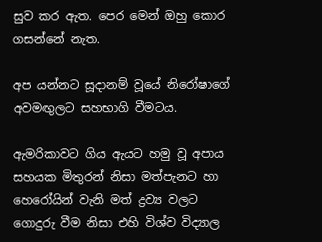සුව කර ඇත. පෙර මෙන් ඔහු කොර ගසන්නේ නැත.

අප යන්නට සූදානම් වූයේ නිරෝෂාගේ අවමඟුලට සහභාගි වීමටය.

ඇමරිකාවට ගිය ඇයට හමු වූ අපාය සහයක මිතුරන් නිසා මත්පැනට හා හෙරෝයින් වැනි මත් ද්‍රව්‍ය වලට ගොදුරු වීම නිසා එහි විශ්ව විද්‍යාල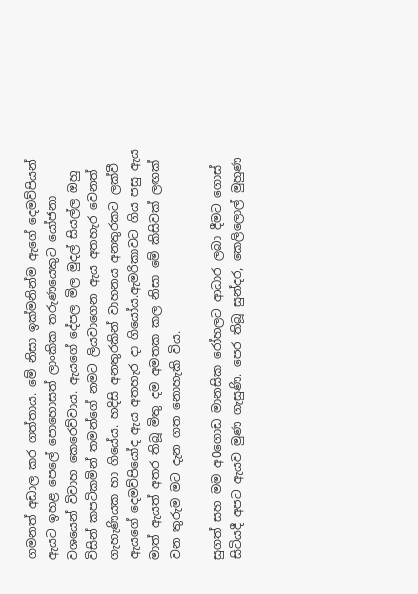ගමනත් අඩාල කර ගත්තාය. මේ නිසා ඉක්මනින්ම ඇගේ දෙමව්පියන් ඇයට ඉහළ පෙලේ පොහොසත් ලාංකික තරුණයෙකුට යෝජනා වශයෙන් විවාහ කෙරෙව්වාය. ඇයගේ දේපල මිල මුදල් සියල්ල ඔහු විසින් කපටිකමින් තමන්ගේ නමට ලියවාගෙන ඇය අතහැර වෙනත් ගැහැණියක හා ගියේය. හදිසි අනතුරකින් වාහනය අනතුරකට ලක්වී ඇයගේ දෙමව්පියෝද ඇය අතහැර දා ගියෝය.ඇමරිකාවට ගිය පසු ඇය මාත් ඇයත් අතර තිබූ මිතු දම අමතක කල නිසා මේ කිසිවක් ලඟක් වන තුරුම මට දැන ගත නොහැකි විය.

සුගත් සහ මම අ0ගොඩ මානසික රෝහලට ආධාර ලබා දීමට ගොස් සිටියදී අපට ඇයව මුණ ගැසුණි. පෙර තිබූ සුන්දර, කෙලිලොල් මුහුණ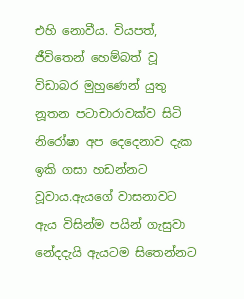එහි නොවීය. වියපත්, ජීවිතෙන් හෙම්බත් වූ විඩාබර මුහුණෙන් යුතු නූතන පටාචාරාවක්ව සිටි නිරෝෂා අප දෙදෙනාව දැක ඉකි ගසා හඩන්නට වූවාය.ඇයගේ වාසනාවට ඇය විසින්ම පයින් ගැසුවා නේදදැයි ඇයටම සිතෙන්නට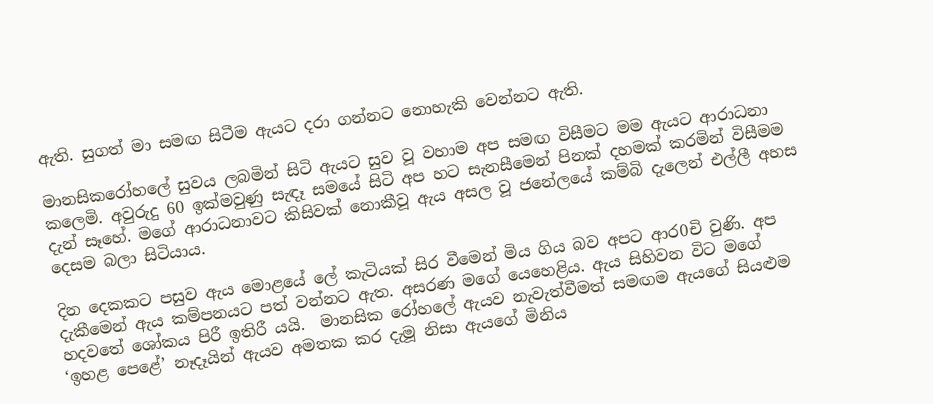ඇති. සුගත් මා සමඟ සිටීම ඇයට දරා ගන්නට නොහැකි වෙන්නට ඇති.

මානසිකරෝහලේ සුවය ලබමින් සිටි ඇයට සුව වූ වහාම අප සමඟ විසීමට මම ඇයට ආරාධනා කලෙමි. අවුරුදු 60 ඉක්මවුණු සැඳෑ සමයේ සිටි අප හට සැනසීමෙන් පිනක් දහමක් කරමින් විසීමම දැන් සෑහේ. මගේ ආරාධනාවට කිසිවක් නොකීවූ ඇය අසල වූ ජනේලයේ කම්බි දැලෙන් එල්ලී අහස දෙසම බලා සිටියාය.

දින දෙකකට පසුව ඇය මොළයේ ලේ කැටියක් සිර වීමෙන් මිය ගිය බව අපට ආර0චි වුණි. අප දැකීමෙන් ඇය කම්පනයට පත් වන්නට ඇත. අසරණ මගේ යෙහෙළිය. ඇය සිහිවන විට මගේ හදවතේ ශෝකය පිරී ඉතිරී යයි.  මානසික රෝහලේ ඇයව නැවැත්වීමත් සමඟම ඇයගේ සියළුම ‘ඉහළ පෙළේ’ නෑදෑයින් ඇයව අමතක කර දැමූ නිසා ඇයගේ මිනිය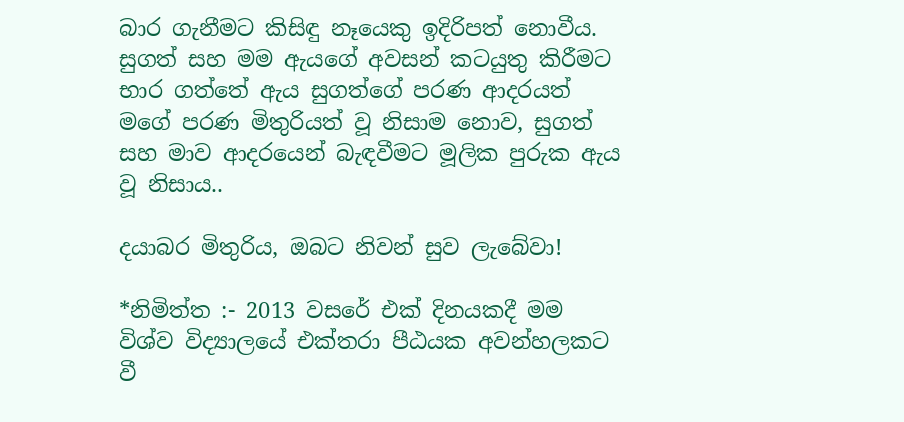බාර ගැනීමට කිසිඳු නෑයෙකු ඉදිරිපත් නොවීය. සුගත් සහ මම ඇයගේ අවසන් කටයුතු කිරීමට භාර ගත්තේ ඇය සුගත්ගේ පරණ ආදරයත් මගේ පරණ මිතුරියත් වූ නිසාම නොව, සුගත් සහ මාව ආදරයෙන් බැඳවීමට මූලික පුරුක ඇය වූ නිසාය..

දයාබර මිතුරිය, ඔබට නිවන් සුව ලැබේවා!

*නිමිත්ත :- 2013 වසරේ එක් දිනයකදී මම විශ්ව විද්‍යාලයේ එක්තරා පීඨයක අවන්හලකට වී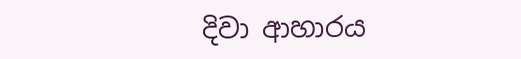දිවා ආහාරය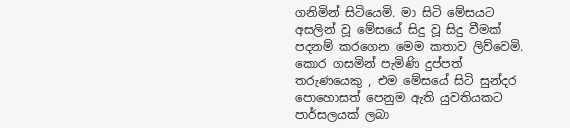ගනිමින් සිටියෙමි. මා සිටි මේසයට අසලින් වූ මේසයේ සිදු වූ සිදු වීමක් පදනම් කරගෙන මෙම කතාව ලිව්වෙමි. කොර ගසමින් පැමිණි දුප්පත් තරුණයෙකු , එම මේසයේ සිටි සුන්දර පොහොසත් පෙනුම ඇති යුවතියකට පාර්සලයක් ලබා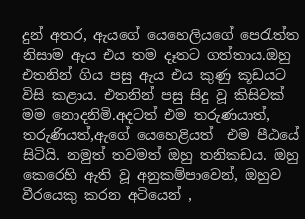දුන් අතර, ඇයගේ යෙහෙලියගේ පෙරැත්ත නිසාම ඇය එය තම දෑතට ගත්තාය.ඔහු එතනින් ගිය පසු ඇය එය කුණු කූඩයට විසි කළාය. එතනින් පසු සිදු වූ කිසිවක් මම නොදනිමි.අදටත් එම තරුණයාත්, තරුණියත්,ඇගේ යෙහෙළියත්  එම පීඨයේ සිටියි. නමුත් තවමත් ඔහු තනිකඩය. ඔහු කෙරෙහි ඇති වූ අනුකම්පාවෙන්, ඔහුව වීරයෙකු කරන අටියෙන් ,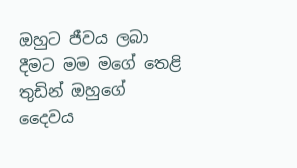ඔහුට ජීවය ලබා දීමට මම මගේ තෙළි තුඩින් ඔහුගේ දෛවය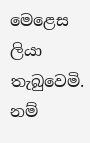මෙළෙස  ලියා තැබුවෙමි. නම්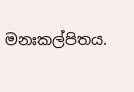මනඃකල්පිතය.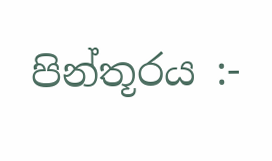පින්තූරය :-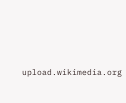upload.wikimedia.org